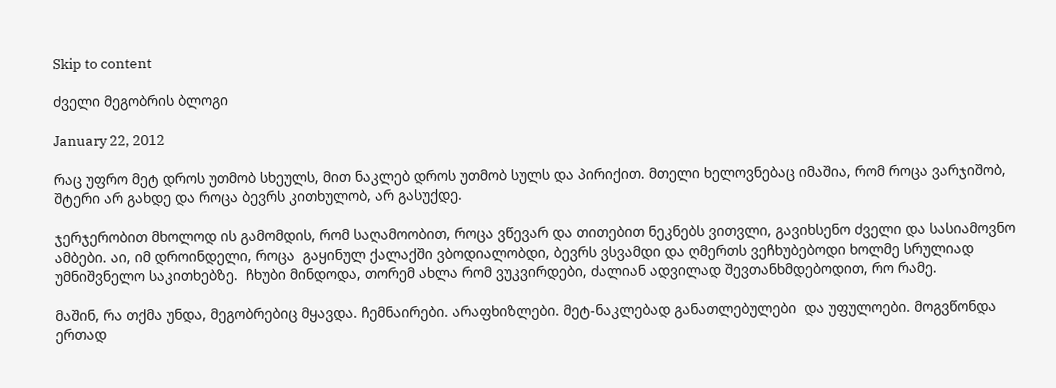Skip to content

ძველი მეგობრის ბლოგი

January 22, 2012

რაც უფრო მეტ დროს უთმობ სხეულს, მით ნაკლებ დროს უთმობ სულს და პირიქით. მთელი ხელოვნებაც იმაშია, რომ როცა ვარჯიშობ, შტერი არ გახდე და როცა ბევრს კითხულობ, არ გასუქდე.

ჯერჯერობით მხოლოდ ის გამომდის, რომ საღამოობით, როცა ვწევარ და თითებით ნეკნებს ვითვლი, გავიხსენო ძველი და სასიამოვნო ამბები. აი, იმ დროინდელი, როცა  გაყინულ ქალაქში ვბოდიალობდი, ბევრს ვსვამდი და ღმერთს ვეჩხუბებოდი ხოლმე სრულიად უმნიშვნელო საკითხებზე.  ჩხუბი მინდოდა, თორემ ახლა რომ ვუკვირდები, ძალიან ადვილად შევთანხმდებოდით, რო რამე.

მაშინ, რა თქმა უნდა, მეგობრებიც მყავდა. ჩემნაირები. არაფხიზლები. მეტ-ნაკლებად განათლებულები  და უფულოები. მოგვწონდა ერთად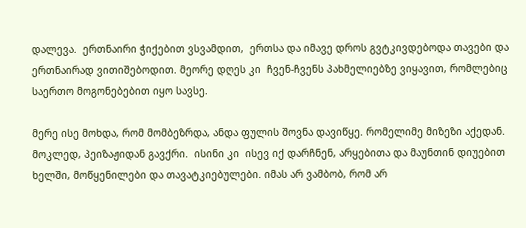დალევა.  ერთნაირი ჭიქებით ვსვამდით,  ერთსა და იმავე დროს გვტკივდებოდა თავები და ერთნაირად ვითიშებოდით. მეორე დღეს კი  ჩვენ-ჩვენს პახმელიებზე ვიყავით, რომლებიც საერთო მოგონებებით იყო სავსე.

მერე ისე მოხდა, რომ მომბეზრდა, ანდა ფულის შოვნა დავიწყე. რომელიმე მიზეზი აქედან. მოკლედ, პეიზაჟიდან გავქრი.  ისინი კი  ისევ იქ დარჩნენ, არყებითა და მაუნთინ დიუებით ხელში, მოწყენილები და თავატკიებულები. იმას არ ვამბობ, რომ არ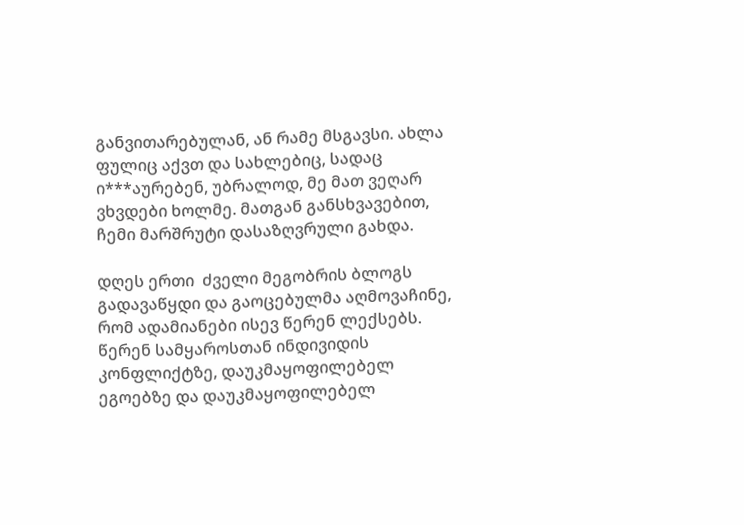განვითარებულან, ან რამე მსგავსი. ახლა ფულიც აქვთ და სახლებიც, სადაც ი***აურებენ, უბრალოდ, მე მათ ვეღარ ვხვდები ხოლმე. მათგან განსხვავებით, ჩემი მარშრუტი დასაზღვრული გახდა.

დღეს ერთი  ძველი მეგობრის ბლოგს გადავაწყდი და გაოცებულმა აღმოვაჩინე, რომ ადამიანები ისევ წერენ ლექსებს. წერენ სამყაროსთან ინდივიდის კონფლიქტზე, დაუკმაყოფილებელ ეგოებზე და დაუკმაყოფილებელ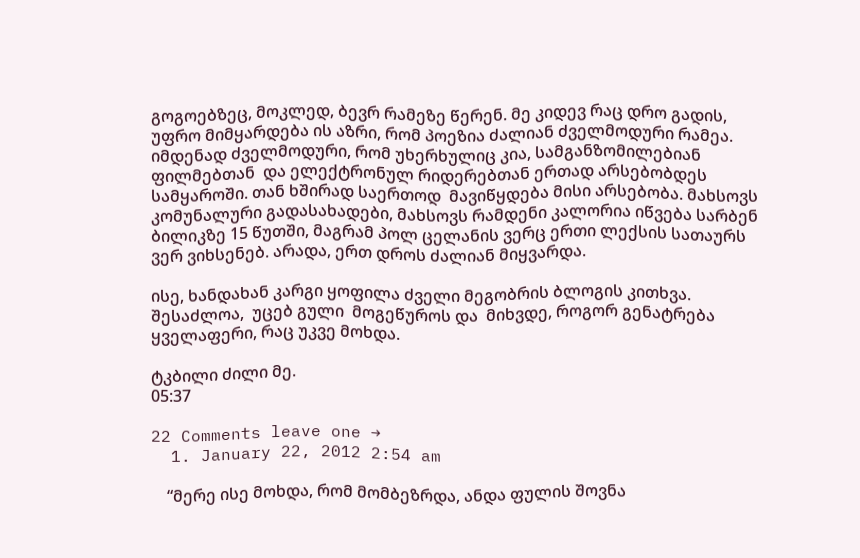გოგოებზეც, მოკლედ, ბევრ რამეზე წერენ. მე კიდევ რაც დრო გადის, უფრო მიმყარდება ის აზრი, რომ პოეზია ძალიან ძველმოდური რამეა. იმდენად ძველმოდური, რომ უხერხულიც კია, სამგანზომილებიან ფილმებთან  და ელექტრონულ რიდერებთან ერთად არსებობდეს სამყაროში. თან ხშირად საერთოდ  მავიწყდება მისი არსებობა. მახსოვს კომუნალური გადასახადები, მახსოვს რამდენი კალორია იწვება სარბენ ბილიკზე 15 წუთში, მაგრამ პოლ ცელანის ვერც ერთი ლექსის სათაურს ვერ ვიხსენებ. არადა, ერთ დროს ძალიან მიყვარდა.

ისე, ხანდახან კარგი ყოფილა ძველი მეგობრის ბლოგის კითხვა. შესაძლოა,  უცებ გული  მოგეწუროს და  მიხვდე, როგორ გენატრება ყველაფერი, რაც უკვე მოხდა.

ტკბილი ძილი მე.
05:37

22 Comments leave one →
  1. January 22, 2012 2:54 am

    “მერე ისე მოხდა, რომ მომბეზრდა, ანდა ფულის შოვნა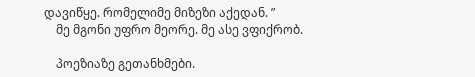დავიწყე. რომელიმე მიზეზი აქედან. ”
    მე მგონი უფრო მეორე. მე ასე ვფიქრობ.

    პოეზიაზე გეთანხმები.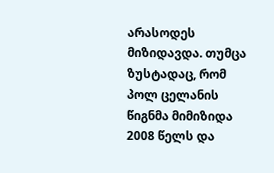არასოდეს მიზიდავდა. თუმცა ზუსტადაც, რომ პოლ ცელანის წიგნმა მიმიზიდა 2008 წელს და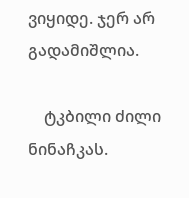ვიყიდე. ჯერ არ გადამიშლია.

    ტკბილი ძილი ნინაჩკას.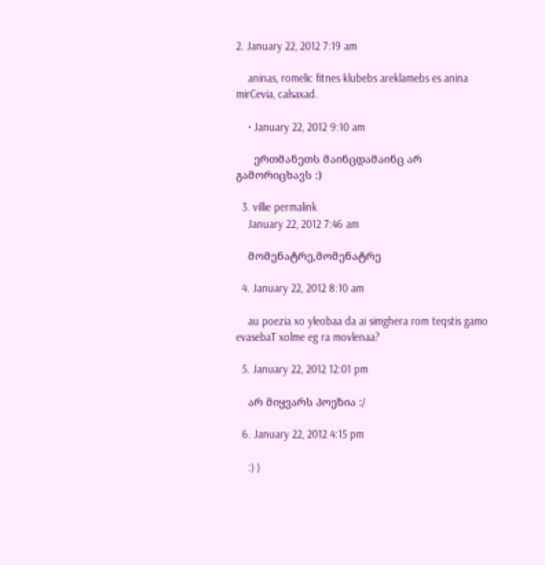2. January 22, 2012 7:19 am

    aninas, romelic fitnes klubebs areklamebs es anina mirCevia, calsaxad.

    • January 22, 2012 9:10 am

      ერთმანეთს მაინცდამაინც არ გამორიცხავს :)

  3. villie permalink
    January 22, 2012 7:46 am

    მომენატრე,მომენატრე

  4. January 22, 2012 8:10 am

    au poezia xo yleobaa da ai simghera rom teqstis gamo evasebaT xolme eg ra movlenaa?

  5. January 22, 2012 12:01 pm

    არ მიყვარს პოეზია :/

  6. January 22, 2012 4:15 pm

    :) )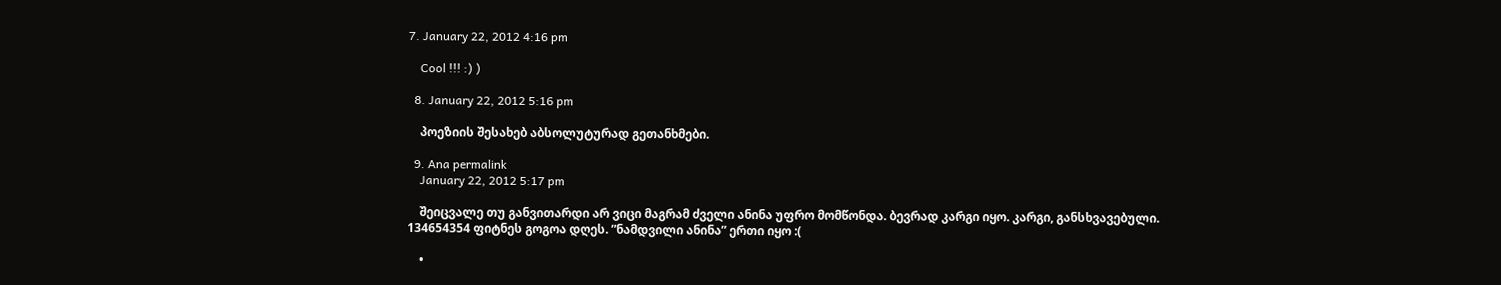7. January 22, 2012 4:16 pm

    Cool !!! :) )

  8. January 22, 2012 5:16 pm

    პოეზიის შესახებ აბსოლუტურად გეთანხმები.

  9. Ana permalink
    January 22, 2012 5:17 pm

    შეიცვალე თუ განვითარდი არ ვიცი მაგრამ ძველი ანინა უფრო მომწონდა. ბევრად კარგი იყო. კარგი, განსხვავებული. 134654354 ფიტნეს გოგოა დღეს. ”ნამდვილი ანინა” ერთი იყო :(

    •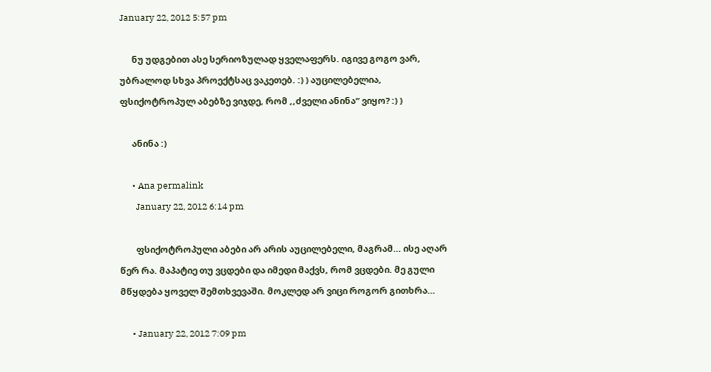January 22, 2012 5:57 pm

      ნუ უდგებით ასე სერიოზულად ყველაფერს. იგივე გოგო ვარ, უბრალოდ სხვა პროექტსაც ვაკეთებ. :) ) აუცილებელია, ფსიქოტროპულ აბებზე ვიჯდე, რომ ,,ძველი ანინა” ვიყო? :) )

      ანინა :)

      • Ana permalink
        January 22, 2012 6:14 pm

        ფსიქოტროპული აბები არ არის აუცილებელი, მაგრამ… ისე აღარ წერ რა. მაპატიე თუ ვცდები და იმედი მაქვს, რომ ვცდები. მე გული მწყდება ყოველ შემთხვევაში. მოკლედ არ ვიცი როგორ გითხრა…

      • January 22, 2012 7:09 pm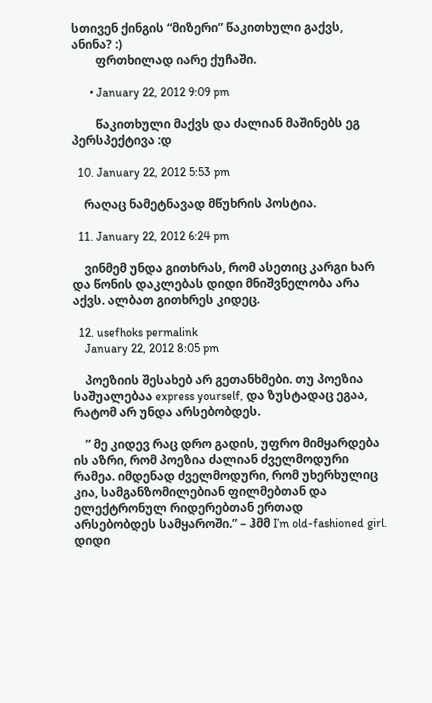სთივენ ქინგის “მიზერი” წაკითხული გაქვს, ანინა? :)
        ფრთხილად იარე ქუჩაში.

      • January 22, 2012 9:09 pm

        წაკითხული მაქვს და ძალიან მაშინებს ეგ პერსპექტივა :დ

  10. January 22, 2012 5:53 pm

    რაღაც ნამეტნავად მწუხრის პოსტია.

  11. January 22, 2012 6:24 pm

    ვინმემ უნდა გითხრას, რომ ასეთიც კარგი ხარ და წონის დაკლებას დიდი მნიშვნელობა არა აქვს. ალბათ გითხრეს კიდეც.

  12. usefhoks permalink
    January 22, 2012 8:05 pm

    პოეზიის შესახებ არ გეთანხმები. თუ პოეზია საშუალებაა express yourself, და ზუსტადაც ეგაა, რატომ არ უნდა არსებობდეს.

    ” მე კიდევ რაც დრო გადის, უფრო მიმყარდება ის აზრი, რომ პოეზია ძალიან ძველმოდური რამეა. იმდენად ძველმოდური, რომ უხერხულიც კია, სამგანზომილებიან ფილმებთან და ელექტრონულ რიდერებთან ერთად არსებობდეს სამყაროში.” – ჰმმ I’m old-fashioned girl. დიდი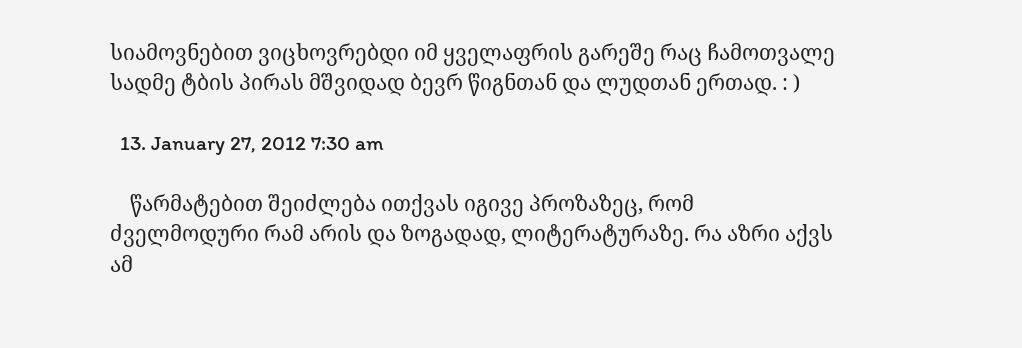სიამოვნებით ვიცხოვრებდი იმ ყველაფრის გარეშე რაც ჩამოთვალე სადმე ტბის პირას მშვიდად ბევრ წიგნთან და ლუდთან ერთად. : )

  13. January 27, 2012 7:30 am

    წარმატებით შეიძლება ითქვას იგივე პროზაზეც, რომ ძველმოდური რამ არის და ზოგადად, ლიტერატურაზე. რა აზრი აქვს ამ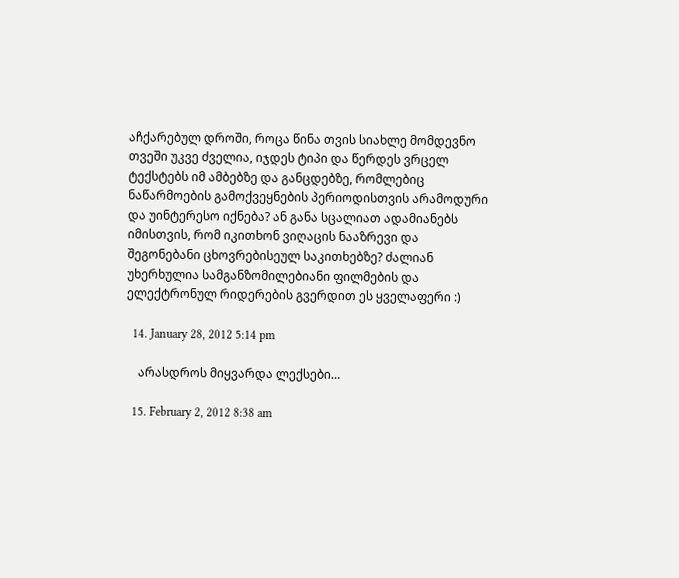აჩქარებულ დროში, როცა წინა თვის სიახლე მომდევნო თვეში უკვე ძველია, იჯდეს ტიპი და წერდეს ვრცელ ტექსტებს იმ ამბებზე და განცდებზე, რომლებიც ნაწარმოების გამოქვეყნების პერიოდისთვის არამოდური და უინტერესო იქნება? ან განა სცალიათ ადამიანებს იმისთვის, რომ იკითხონ ვიღაცის ნააზრევი და შეგონებანი ცხოვრებისეულ საკითხებზე? ძალიან უხერხულია სამგანზომილებიანი ფილმების და ელექტრონულ რიდერების გვერდით ეს ყველაფერი :)

  14. January 28, 2012 5:14 pm

    არასდროს მიყვარდა ლექსები…

  15. February 2, 2012 8:38 am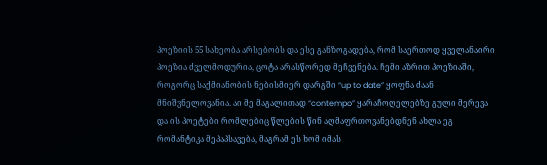პოეზიის 55 სახეობა არსებობს და ესე განზოგადება, რომ საერთოდ ყველანაირი პოეზია ძველმოდურია, ცოტა არასწორედ მეჩვენება. ჩემი აზრით პოეზიაში, როგორც საქმიანობის ნებისმიერ დარგში “up to date” ყოფნა ძაან მნიშვნელოვანია. აი მე მაგალითად “contempo” ყარაჩოღელებზე გული მერევა და ის პოეტები რომლებიც წლების წინ აღმაფრთოვანებდნენ ახლა ეგ რომანტიკა მეპაპსავება, მაგრამ ეს ხომ იმას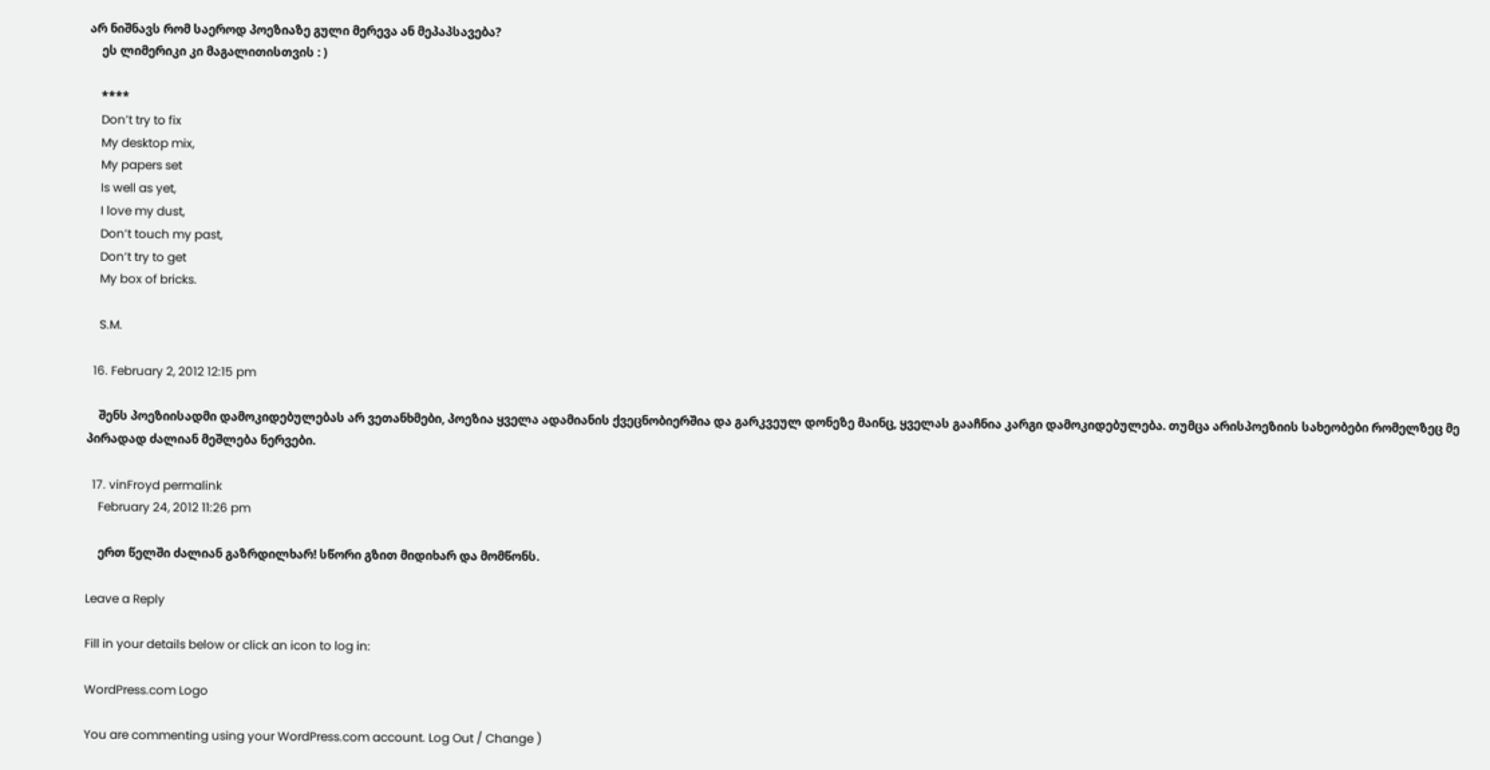არ ნიშნავს რომ საეროდ პოეზიაზე გული მერევა ან მეპაპსავება?
    ეს ლიმერიკი კი მაგალითისთვის : )

    ****
    Don’t try to fix
    My desktop mix,
    My papers set
    Is well as yet,
    I love my dust,
    Don’t touch my past,
    Don’t try to get
    My box of bricks.

    S.M.

  16. February 2, 2012 12:15 pm

    შენს პოეზიისადმი დამოკიდებულებას არ ვეთანხმები, პოეზია ყველა ადამიანის ქვეცნობიერშია და გარკვეულ დონეზე მაინც, ყველას გააჩნია კარგი დამოკიდებულება. თუმცა არისპოეზიის სახეობები რომელზეც მე პირადად ძალიან მეშლება ნერვები.

  17. vinFroyd permalink
    February 24, 2012 11:26 pm

    ერთ წელში ძალიან გაზრდილხარ! სწორი გზით მიდიხარ და მომწონს.

Leave a Reply

Fill in your details below or click an icon to log in:

WordPress.com Logo

You are commenting using your WordPress.com account. Log Out / Change )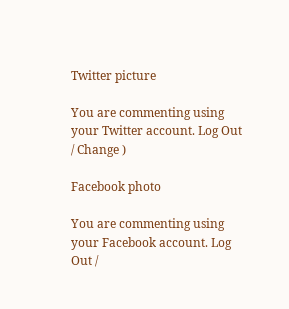Twitter picture

You are commenting using your Twitter account. Log Out / Change )

Facebook photo

You are commenting using your Facebook account. Log Out /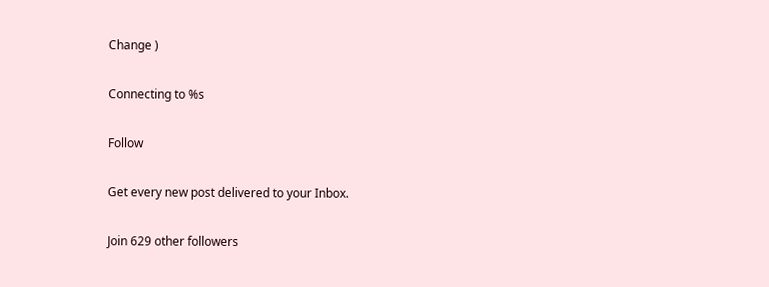Change )

Connecting to %s

Follow

Get every new post delivered to your Inbox.

Join 629 other followers